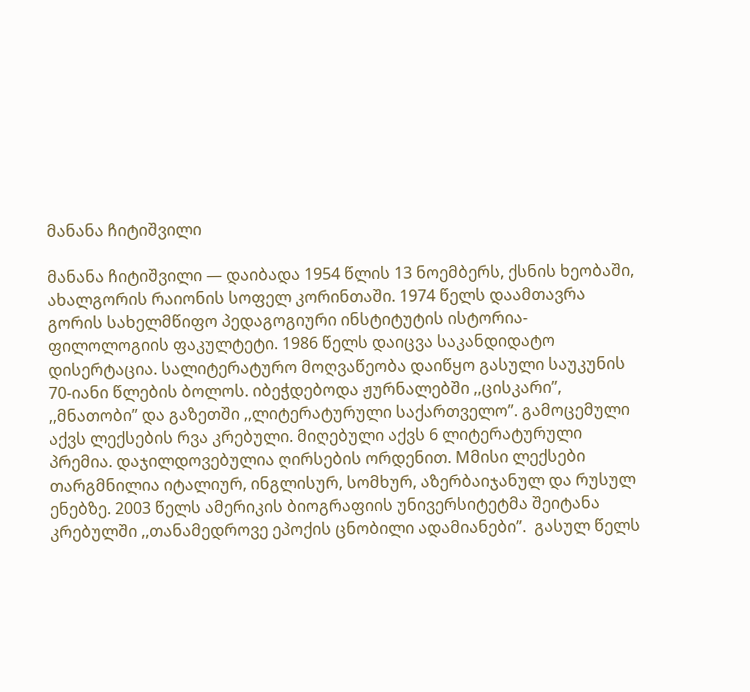მანანა ჩიტიშვილი

მანანა ჩიტიშვილი — დაიბადა 1954 წლის 13 ნოემბერს, ქსნის ხეობაში, ახალგორის რაიონის სოფელ კორინთაში. 1974 წელს დაამთავრა გორის სახელმწიფო პედაგოგიური ინსტიტუტის ისტორია-ფილოლოგიის ფაკულტეტი. 1986 წელს დაიცვა საკანდიდატო დისერტაცია. სალიტერატურო მოღვაწეობა დაიწყო გასული საუკუნის 70-იანი წლების ბოლოს. იბეჭდებოდა ჟურნალებში ,,ცისკარი”, ,,მნათობი” და გაზეთში ,,ლიტერატურული საქართველო”. გამოცემული აქვს ლექსების რვა კრებული. მიღებული აქვს 6 ლიტერატურული პრემია. დაჯილდოვებულია ღირსების ორდენით. Mმისი ლექსები თარგმნილია იტალიურ, ინგლისურ, სომხურ, აზერბაიჯანულ და რუსულ ენებზე. 2003 წელს ამერიკის ბიოგრაფიის უნივერსიტეტმა შეიტანა კრებულში ,,თანამედროვე ეპოქის ცნობილი ადამიანები”.  გასულ წელს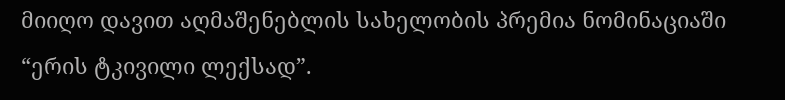მიიღო დავით აღმაშენებლის სახელობის პრემია ნომინაციაში “ერის ტკივილი ლექსად”.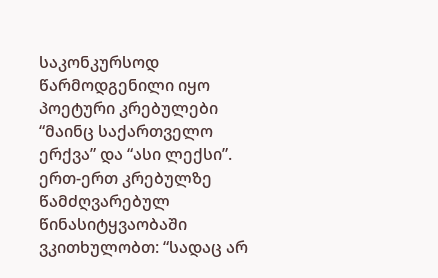საკონკურსოდ წარმოდგენილი იყო პოეტური კრებულები “მაინც საქართველო ერქვა” და “ასი ლექსი”.  ერთ-ერთ კრებულზე წამძღვარებულ წინასიტყვაობაში ვკითხულობთ: “სადაც არ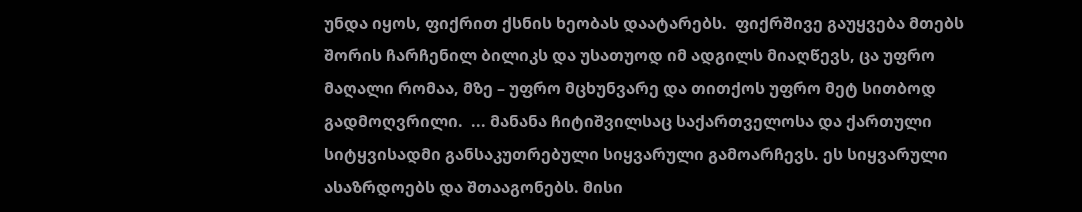უნდა იყოს, ფიქრით ქსნის ხეობას დაატარებს.  ფიქრშივე გაუყვება მთებს შორის ჩარჩენილ ბილიკს და უსათუოდ იმ ადგილს მიაღწევს, ცა უფრო მაღალი რომაა, მზე – უფრო მცხუნვარე და თითქოს უფრო მეტ სითბოდ გადმოღვრილი.  ... მანანა ჩიტიშვილსაც საქართველოსა და ქართული სიტყვისადმი განსაკუთრებული სიყვარული გამოარჩევს. ეს სიყვარული ასაზრდოებს და შთააგონებს. მისი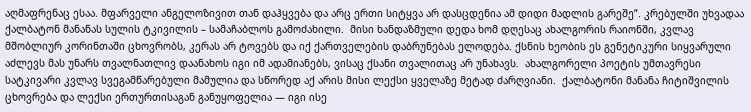აღმაფრენაც ესაა. მფარველი ანგელოზივით თან დაჰყვება და არც ერთი სიტყვა არ დასცდენია ამ დიდი მადლის გარეშე”. კრებულში უხვადაა ქალბატონ მანანას სულის ტკივილის – სამაჩაბლოს გამოძახილი.  მისი ხანდაზმული დედა ხომ დღესაც ახალგორის რაიონში, კვლავ მშობლიურ კორინთაში ცხოვრობს, კერას არ ტოვებს და იქ ქართველების დაბრუნებას ელოდება. ქსნის ხეობის ეს გენეტიკური სიყვარული აძლევს მას უნარს თვალნათლივ დაანახოს იგი იმ ადამიანებს, ვისაც ქსანი თვალითაც არ უნახავს.  ახალგორელი პოეტის უმთავრესი სატკივარი კვლავ სვეგამწარებული მამულია და სწორედ აქ არის მისი ლექსი ყველაზე მეტად ძარღვიანი.  ქალბატონი მანანა ჩიტიშვილის ცხოვრება და ლექსი ერთურთისაგან განუყოფელია — იგი ისე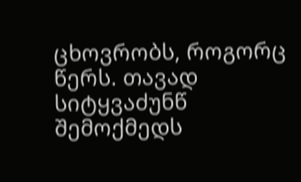ცხოვრობს, როგორც წერს. თავად სიტყვაძუნწ შემოქმედს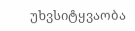უხვსიტყვაობა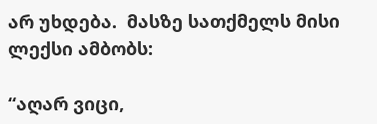არ უხდება.  მასზე სათქმელს მისი ლექსი ამბობს:

“აღარ ვიცი,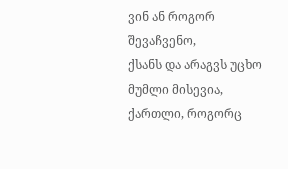ვინ ან როგორ შევაჩვენო,
ქსანს და არაგვს უცხო მუმლი მისევია,
ქართლი, როგორც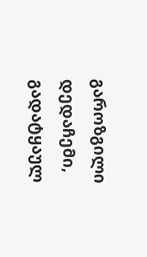გაროზგილი დედაჩემი,
გადატყაულ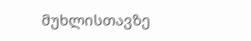მუხლისთავზე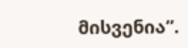მისვენია”.